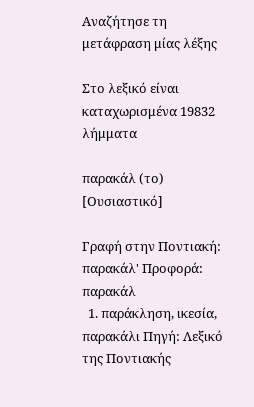Αναζήτησε τη μετάφραση μίας λέξης

Στο λεξικό είναι καταχωρισμένα 19832 λήμματα

παρακάλ (το) [Ουσιαστικό]

Γραφή στην Ποντιακή: παρακάλ' Προφορά: παρακάλ
  1. παράκληση, ικεσία, παρακάλι Πηγή: Λεξικό της Ποντιακής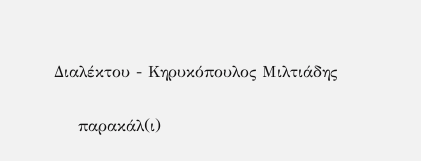Διαλέκτου - Κηρυκόπουλος Μιλτιάδης

    παρακάλ(ι)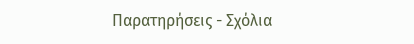Παρατηρήσεις - Σχόλια